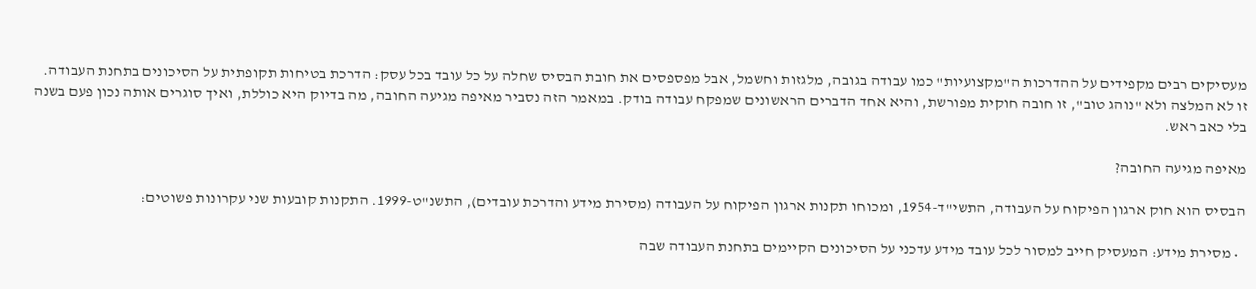מעסיקים רבים מקפידים על ההדרכות ה"מקצועיות" כמו עבודה בגובה, מלגזות וחשמל, אבל מפספסים את חובת הבסיס שחלה על כל עובד בכל עסק: הדרכת בטיחות תקופתית על הסיכונים בתחנת העבודה. זו לא המלצה ולא "נוהג טוב", זו חובה חוקית מפורשת, והיא אחד הדברים הראשונים שמפקח עבודה בודק. במאמר הזה נסביר מאיפה מגיעה החובה, מה בדיוק היא כוללת, ואיך סוגרים אותה נכון פעם בשנה בלי כאב ראש.

מאיפה מגיעה החובה?

הבסיס הוא חוק ארגון הפיקוח על העבודה, התשי"ד-1954, ומכוחו תקנות ארגון הפיקוח על העבודה (מסירת מידע והדרכת עובדים), התשנ"ט-1999. התקנות קובעות שני עקרונות פשוטים:

  • מסירת מידע: המעסיק חייב למסור לכל עובד מידע עדכני על הסיכונים הקיימים בתחנת העבודה שבה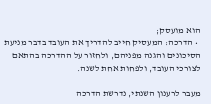הוא מועסק;
  • הדרכה: המעסיק חייב להדריך את העובד בדבר מניעת הסיכונים והגנה מפניהם, ולחזור על ההדרכה בהתאם לצורכי העובד, ולפחות אחת לשנה.

מעבר לרענון השנתי, נדרשת הדרכה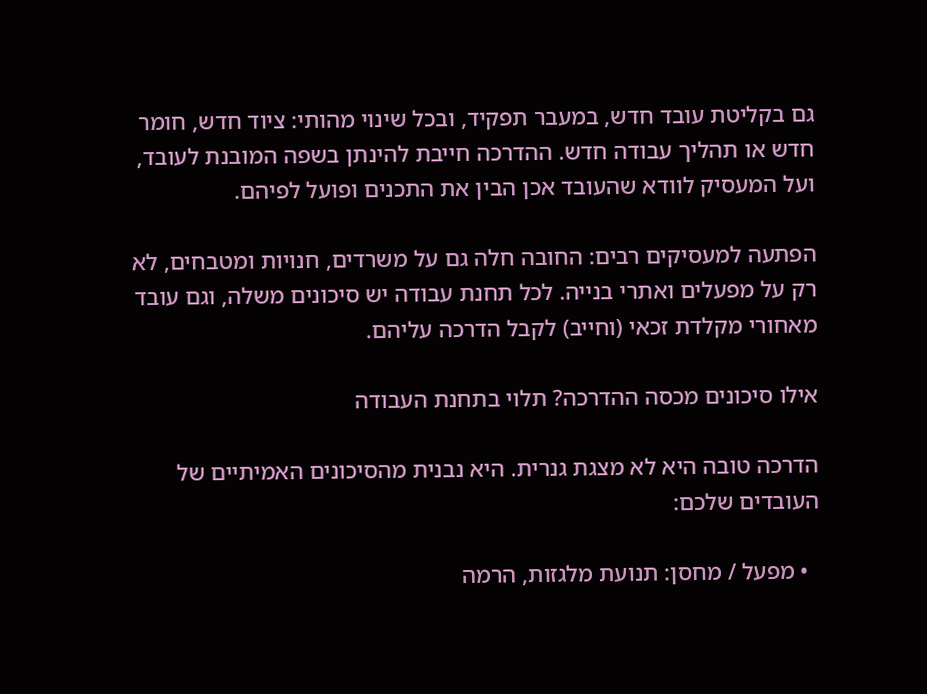גם בקליטת עובד חדש, במעבר תפקיד, ובכל שינוי מהותי: ציוד חדש, חומר חדש או תהליך עבודה חדש. ההדרכה חייבת להינתן בשפה המובנת לעובד, ועל המעסיק לוודא שהעובד אכן הבין את התכנים ופועל לפיהם.

הפתעה למעסיקים רבים: החובה חלה גם על משרדים, חנויות ומטבחים, לא רק על מפעלים ואתרי בנייה. לכל תחנת עבודה יש סיכונים משלה, וגם עובד מאחורי מקלדת זכאי (וחייב) לקבל הדרכה עליהם.

אילו סיכונים מכסה ההדרכה? תלוי בתחנת העבודה

הדרכה טובה היא לא מצגת גנרית. היא נבנית מהסיכונים האמיתיים של העובדים שלכם:

  • מפעל / מחסן: תנועת מלגזות, הרמה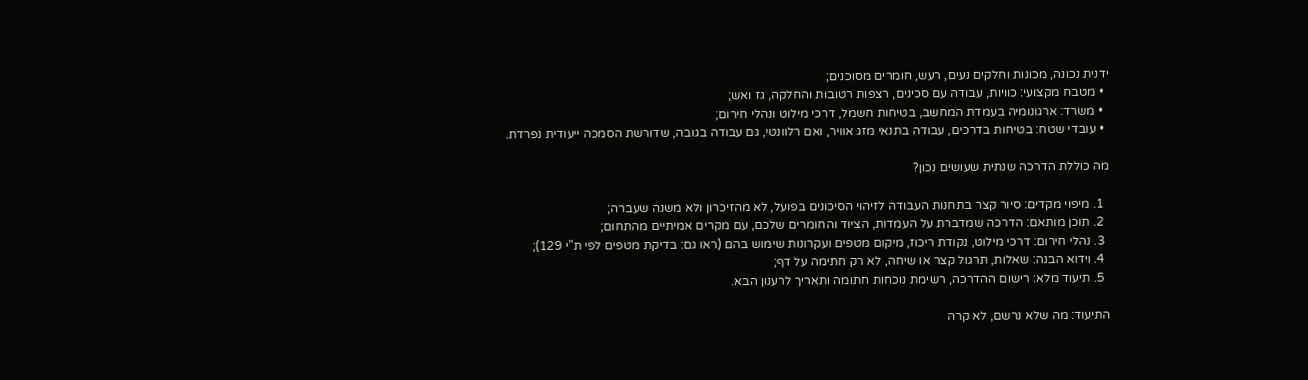ידנית נכונה, מכונות וחלקים נעים, רעש, חומרים מסוכנים;
  • מטבח מקצועי: כוויות, עבודה עם סכינים, רצפות רטובות והחלקה, גז ואש;
  • משרד: ארגונומיה בעמדת המחשב, בטיחות חשמל, דרכי מילוט ונהלי חירום;
  • עובדי שטח: בטיחות בדרכים, עבודה בתנאי מזג אוויר, ואם רלוונטי, גם עבודה בגובה, שדורשת הסמכה ייעודית נפרדת.

מה כוללת הדרכה שנתית שעושים נכון?

  1. מיפוי מקדים: סיור קצר בתחנות העבודה לזיהוי הסיכונים בפועל, לא מהזיכרון ולא משנה שעברה;
  2. תוכן מותאם: הדרכה שמדברת על העמדות, הציוד והחומרים שלכם, עם מקרים אמיתיים מהתחום;
  3. נהלי חירום: דרכי מילוט, נקודת ריכוז, מיקום מטפים ועקרונות שימוש בהם (ראו גם: בדיקת מטפים לפי ת"י 129);
  4. וידוא הבנה: שאלות, תרגול קצר או שיחה, לא רק חתימה על דף;
  5. תיעוד מלא: רישום ההדרכה, רשימת נוכחות חתומה ותאריך לרענון הבא.

התיעוד: מה שלא נרשם, לא קרה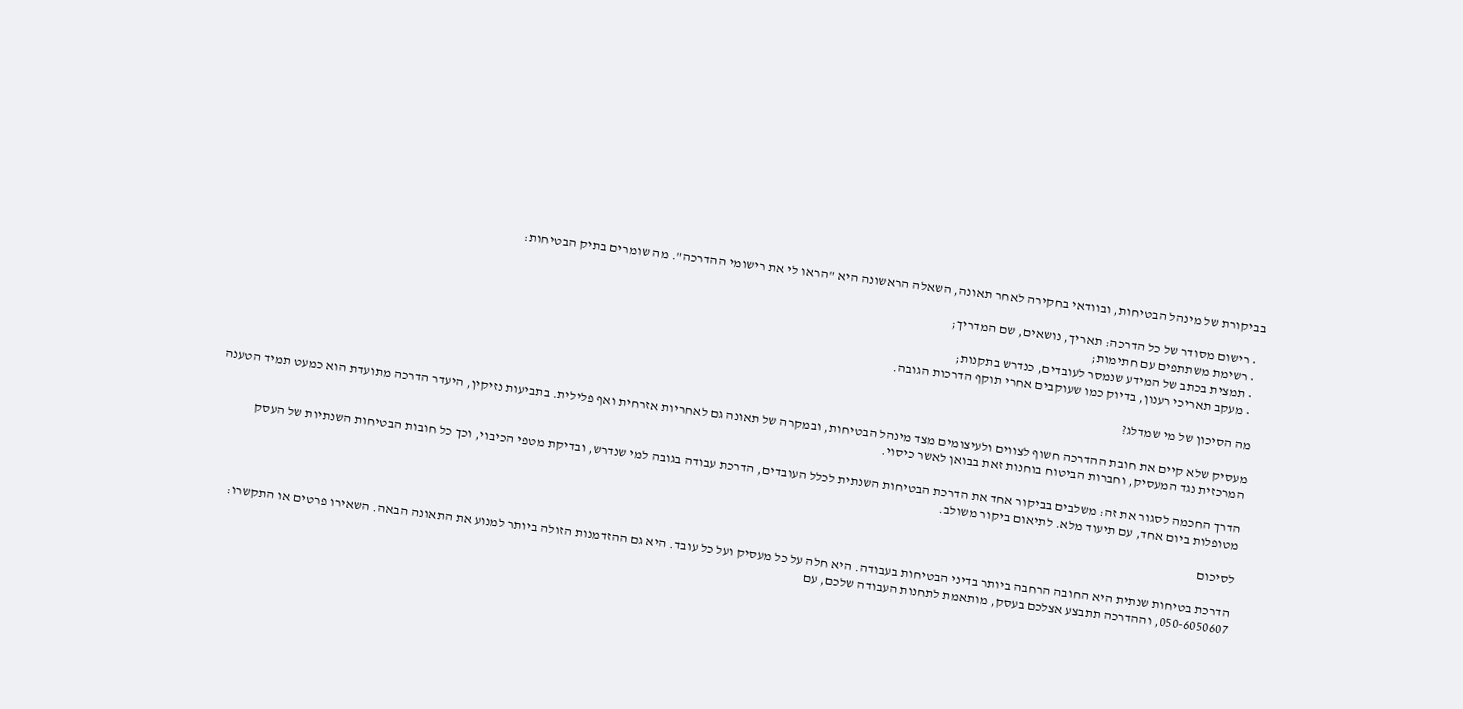בביקורת של מינהל הבטיחות, ובוודאי בחקירה לאחר תאונה, השאלה הראשונה היא "הראו לי את רישומי ההדרכה". מה שומרים בתיק הבטיחות:

  • רישום מסודר של כל הדרכה: תאריך, נושאים, שם המדריך;
  • רשימת משתתפים עם חתימות;
  • תמצית בכתב של המידע שנמסר לעובדים, כנדרש בתקנות;
  • מעקב תאריכי רענון, בדיוק כמו שעוקבים אחרי תוקף הדרכות הגובה.

מה הסיכון של מי שמדלג?

מעסיק שלא קיים את חובת ההדרכה חשוף לצווים ולעיצומים מצד מינהל הבטיחות, ובמקרה של תאונה גם לאחריות אזרחית ואף פלילית. בתביעות נזיקין, היעדר הדרכה מתועדת הוא כמעט תמיד הטענה המרכזית נגד המעסיק, וחברות הביטוח בוחנות זאת בבואן לאשר כיסוי.

הדרך החכמה לסגור את זה: משלבים בביקור אחד את הדרכת הבטיחות השנתית לכלל העובדים, הדרכת עבודה בגובה למי שנדרש, ובדיקת מטפי הכיבוי, וכך כל חובות הבטיחות השנתיות של העסק מטופלות ביום אחד, עם תיעוד מלא. לתיאום ביקור משולב.

לסיכום

הדרכת בטיחות שנתית היא החובה הרחבה ביותר בדיני הבטיחות בעבודה. היא חלה על כל מעסיק ועל כל עובד. היא גם ההזדמנות הזולה ביותר למנוע את התאונה הבאה. השאירו פרטים או התקשרו: 050-6050607, וההדרכה תתבצע אצלכם בעסק, מותאמת לתחנות העבודה שלכם, עם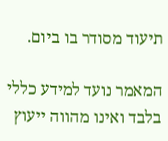תיעוד מסודר בו ביום.

המאמר נועד למידע כללי בלבד ואינו מהווה ייעוץ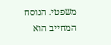משפטי. הנוסח המחייב הוא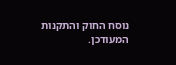נוסח החוק והתקנות המעודכן.